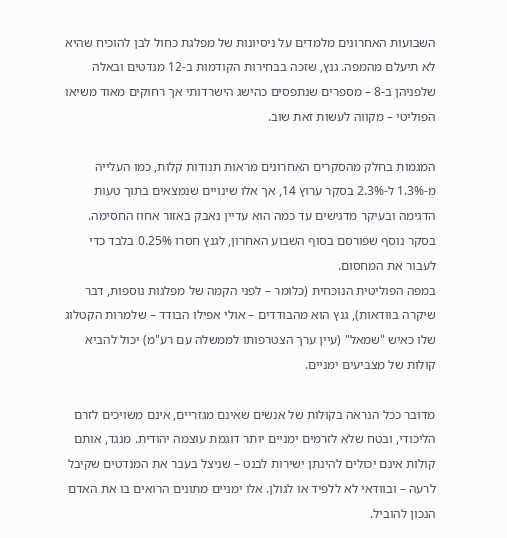השבועות האחרונים מלמדים על ניסיונות של מפלגת כחול לבן להוכיח שהיא לא תיעלם מהמפה. גנץ, שזכה בבחירות הקודמות ב-12 מנדטים ובאלה שלפניהן ב-8 – מספרים שנתפסים כהישג הישרדותי אך רחוקים מאוד משיאו הפוליטי – מקווה לעשות זאת שוב.

המגמות בחלק מהסקרים האחרונים מראות תנודות קלות, כמו העלייה מ-1.3% ל-2.3% בסקר ערוץ 14, אך אלו שינויים שנמצאים בתוך טעות הדגימה ובעיקר מדגישים עד כמה הוא עדיין נאבק באזור אחוז החסימה. בסקר נוסף שפורסם בסוף השבוע האחרון, לגנץ חסרו 0.25% בלבד כדי לעבור את המחסום.
במפה הפוליטית הנוכחית (כלומר – לפני הקמה של מפלגות נוספות, דבר שיקרה בוודאות), גנץ הוא מהבודדים – אולי אפילו הבודד – שלמרות הקטלוג שלו כאיש "שמאל" (עיין ערך הצטרפותו לממשלה עם רע"מ) יכול להביא קולות של מצביעים ימניים.

מדובר ככל הנראה בקולות של אנשים שאינם מגזריים, אינם משויכים לזרם הליכודי, ובטח שלא לזרמים ימניים יותר דוגמת עוצמה יהודית. מנגד, אותם קולות אינם יכולים להינתן ישירות לבנט – שניצל בעבר את המנדטים שקיבל לרעה – ובוודאי לא ללפיד או לגולן. אלו ימניים מתונים הרואים בו את האדם הנכון להוביל.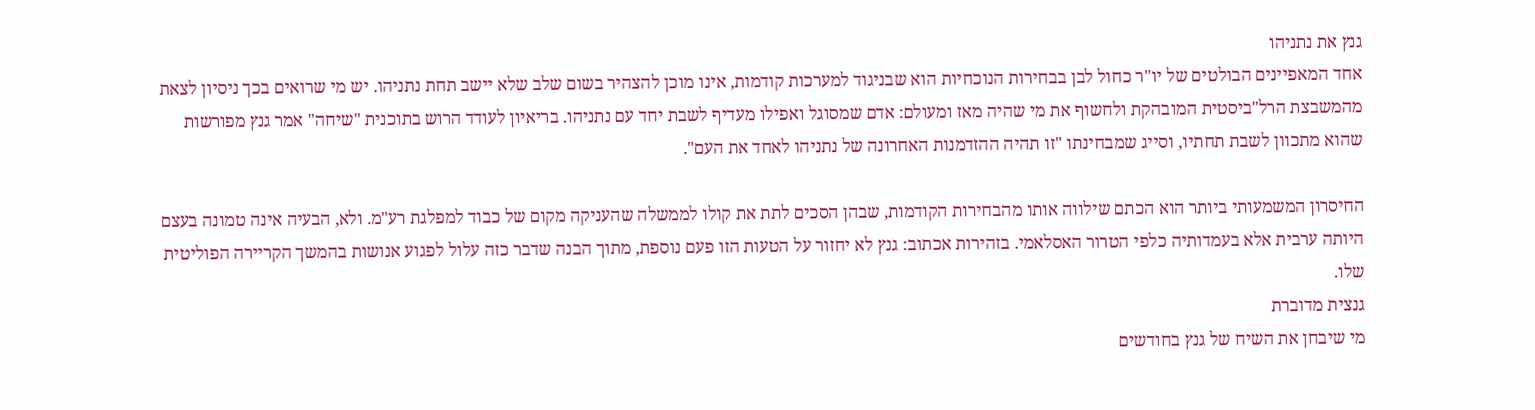גנץ את נתניהו
אחד המאפיינים הבולטים של יו"ר כחול לבן בבחירות הנוכחיות הוא שבניגוד למערכות קודמות, אינו מוכן להצהיר בשום שלב שלא יישב תחת נתניהו. יש מי שרואים בכך ניסיון לצאת מהמשבצת הרל"ביסטית המובהקת ולחשוף את מי שהיה מאז ומעולם: אדם שמסוגל ואפילו מעדיף לשבת יחד עם נתניהו. בריאיון לעודד הרוש בתוכנית "שיחה" אמר גנץ מפורשות שהוא מתכוון לשבת תחתיו, וסייג שמבחינתו "זו תהיה ההזדמנות האחרונה של נתניהו לאחד את העם".

החיסרון המשמעותי ביותר הוא הכתם שילווה אותו מהבחירות הקודמות, שבהן הסכים לתת את קולו לממשלה שהעניקה מקום של כבוד למפלגת רע"מ. ולא, הבעיה אינה טמונה בעצם היותה ערבית אלא בעמדותיה כלפי הטרור האסלאמי. בזהירות אכתוב: גנץ לא יחזור על הטעות הזו פעם נוספת, מתוך הבנה שדבר כזה עלול לפגוע אנושות בהמשך הקריירה הפוליטית שלו.
גנצית מדוברת
מי שיבחן את השיח של גנץ בחודשים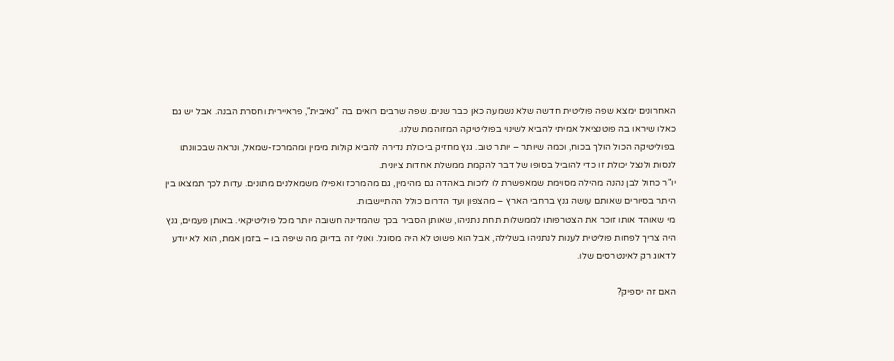האחרונים ימצא שפה פוליטית חדשה שלא נשמעה כאן כבר שנים. שפה שרבים רואים בה "נאיבית", פראיירית וחסרת הבנה. אבל יש גם כאלו שיראו בה פוטנציאל אמיתי להביא לשינוי בפוליטיקה המזוהמת שלנו.
בפוליטיקה הכול הולך בכוח, וכמה שיותר – יותר טוב. גנץ מחזיק ביכולת נדירה להביא קולות מימין ומהמרכז-שמאל, ונראה שבכוונתו לנסות ולנצל יכולת זו כדי להוביל בסופו של דבר להקמת ממשלת אחדות ציונית.
יו"ר כחול לבן נהנה מהילה מסוימת שמאפשרת לו לזכות באהדה גם מהימין, גם מהמרכז ואפילו משמאלנים מתונים. עדות לכך תמצאו בין היתר בסיורים שאותם עושה גנץ ברחבי הארץ – מהצפון ועד הדרום כולל ההתיישבות.
מי שאוהד אותו זוכר את הצטרפותו לממשלות תחת נתניהו, שאותן הסביר בכך שהמדינה חשובה יותר מכל פוליטיקאי. באותן פעמים, גנץ היה צריך לפחות פוליטית לענות לנתניהו בשלילה, אבל הוא פשוט לא היה מסוגל. ואולי זה בדיוק מה שיפה בו – בזמן אמת, הוא לא יודע לדאוג רק לאינטרסים שלו.

האם זה יספיק?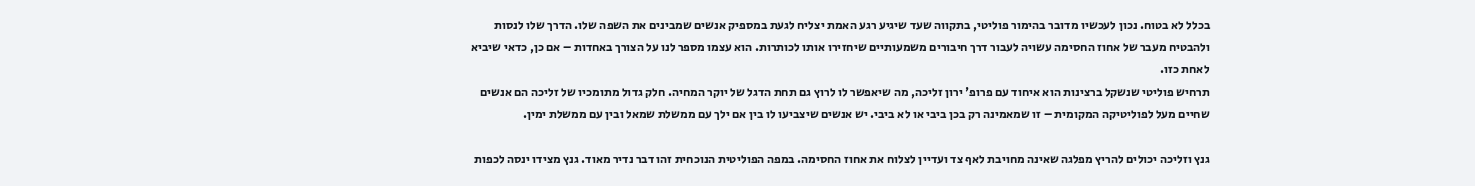בכלל לא בטוח. נכון לעכשיו מדובר בהימור פוליטי, בתקווה שעד שיגיע רגע האמת יצליח לגעת במספיק אנשים שמבינים את השפה שלו. הדרך שלו לנסות ולהבטיח מעבר של אחוז החסימה עשויה לעבור דרך חיבורים משמעותיים שיחזירו אותו לכותרות. הוא עצמו מספר לנו על הצורך באחדות – אם כן, כדאי שיביא לאחת כזו.
תרחיש פוליטי שנשקל ברצינות הוא איחוד עם פרופ' ירון זליכה, מה שיאפשר לו לרוץ גם תחת הדגל של יוקר המחיה. חלק גדול מתומכיו של זליכה הם אנשים שחיים מעל לפוליטיקה המקומית – זו שמאמינה רק בכן ביבי או לא ביבי. יש אנשים שיצביעו לו בין אם ילך עם ממשלת שמאל ובין עם ממשלת ימין.

גנץ וזליכה יכולים להריץ מפלגה שאינה מחויבת לאף צד ועדיין לצלוח את אחוז החסימה. במפה הפוליטית הנוכחית זהו דבר נדיר מאוד. גנץ מצידו ינסה לכפות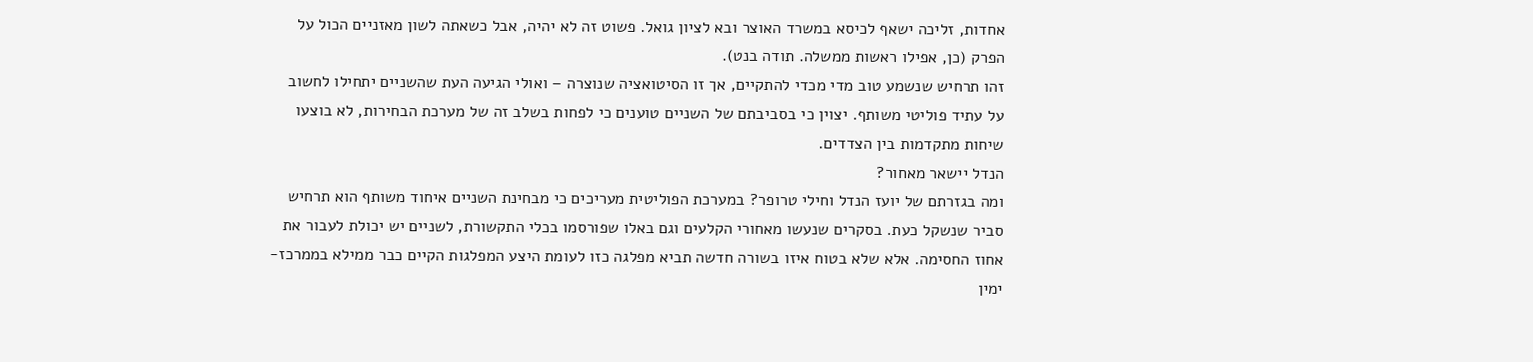אחדות, זליכה ישאף לכיסא במשרד האוצר ובא לציון גואל. פשוט זה לא יהיה, אבל כשאתה לשון מאזניים הכול על הפרק (כן, אפילו ראשות ממשלה. תודה בנט).
זהו תרחיש שנשמע טוב מדי מכדי להתקיים, אך זו הסיטואציה שנוצרה – ואולי הגיעה העת שהשניים יתחילו לחשוב על עתיד פוליטי משותף. יצוין כי בסביבתם של השניים טוענים כי לפחות בשלב זה של מערכת הבחירות, לא בוצעו שיחות מתקדמות בין הצדדים.
הנדל יישאר מאחור?
ומה בגזרתם של יועז הנדל וחילי טרופר? במערכת הפוליטית מעריכים כי מבחינת השניים איחוד משותף הוא תרחיש סביר שנשקל כעת. בסקרים שנעשו מאחורי הקלעים וגם באלו שפורסמו בכלי התקשורת, לשניים יש יכולת לעבור את אחוז החסימה. אלא שלא בטוח איזו בשורה חדשה תביא מפלגה כזו לעומת היצע המפלגות הקיים כבר ממילא בממרכז-ימין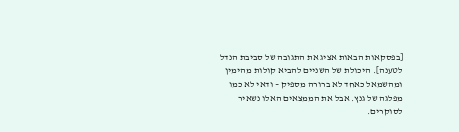[בפסקאות הבאות אציג את התגובה של סביבת הנדל לטענה]. היכולת של השניים להביא קולות מהימין ומהשמאל כאחד לא ברורה מספיק – ודאי לא כמו מפלגה של גנץ. אבל את הממצאים האלו נשאיר לסוקרים.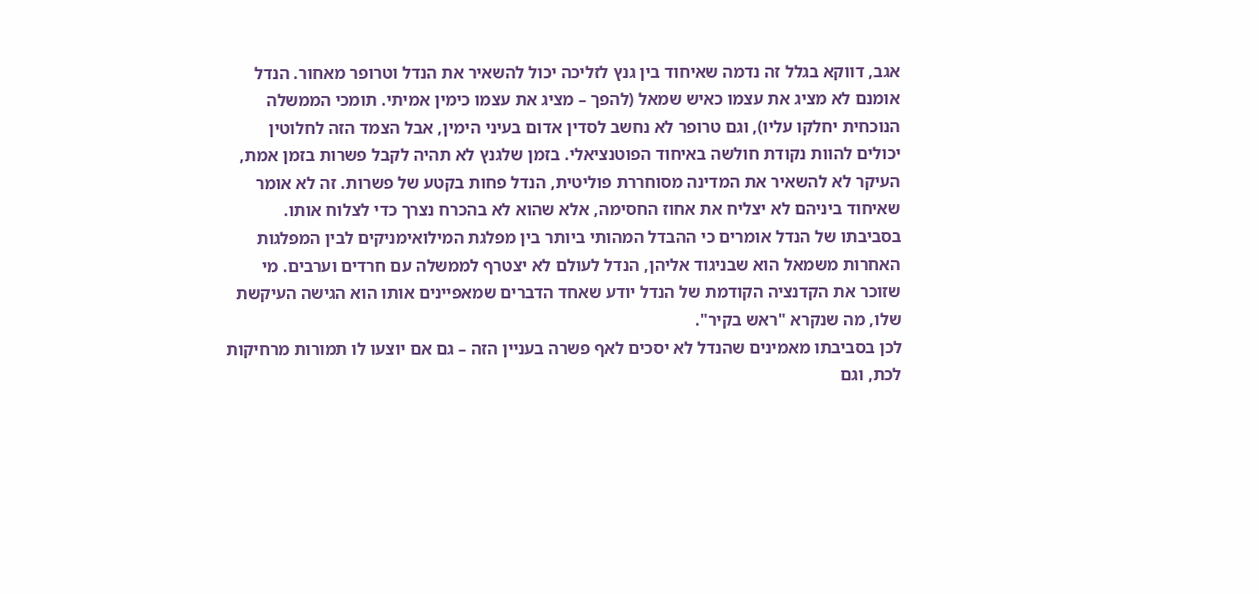אגב, דווקא בגלל זה נדמה שאיחוד בין גנץ לזליכה יכול להשאיר את הנדל וטרופר מאחור. הנדל אומנם לא מציג את עצמו כאיש שמאל (להפך – מציג את עצמו כימין אמיתי. תומכי הממשלה הנוכחית יחלקו עליו), וגם טרופר לא נחשב לסדין אדום בעיני הימין, אבל הצמד הזה לחלוטין יכולים להוות נקודת חולשה באיחוד הפוטנציאלי. בזמן שלגנץ לא תהיה לקבל פשרות בזמן אמת, העיקר לא להשאיר את המדינה מסוחררת פוליטית, הנדל פחות בקטע של פשרות. זה לא אומר שאיחוד ביניהם לא יצליח את אחוז החסימה, אלא שהוא לא בהכרח נצרך כדי לצלוח אותו.
בסביבתו של הנדל אומרים כי ההבדל המהותי ביותר בין מפלגת המילואימניקים לבין המפלגות האחרות משמאל הוא שבניגוד אליהן, הנדל לעולם לא יצטרף לממשלה עם חרדים וערבים. מי שזוכר את הקדנציה הקודמת של הנדל יודע שאחד הדברים שמאפיינים אותו הוא הגישה העיקשת שלו, מה שנקרא "ראש בקיר".
לכן בסביבתו מאמינים שהנדל לא יסכים לאף פשרה בעניין הזה – גם אם יוצעו לו תמורות מרחיקות לכת, וגם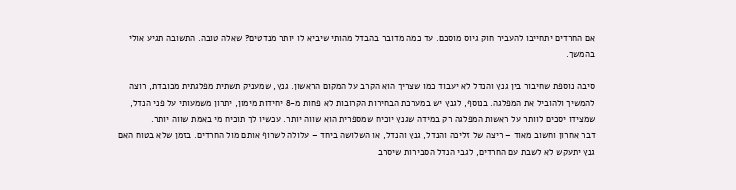אם החרדים יתחייבו להעביר חוק גיוס מוסכם. עד כמה מדובר בהבדל מהותי שיביא לו יותר מנדטים? שאלה טובה. התשובה תגיע אולי בהמשך.

סיבה נוספת שחיבור בין גנץ והנדל לא יעבוד כמו שצריך הוא הקרב על המקום הראשון. גנץ, שמעניק תשתית מפלגתית מכובדת, רוצה להמשיך ולהוביל את המפלגה. בנוסף, לגנץ יש במערכת הבחירות הקרובות לא פחות מ-8 יחידות מימון, יתרון משמעותי על פני הנדל, שמצידו יסכים לוותר על ראשות המפלגה רק במידה שגנץ יוכיח שמספרית הוא שווה יותר. עכשיו לך תוכיח מי באמת שווה יותר.
דבר אחרון וחשוב מאוד – ריצה של זליכה והנדל, גנץ והנדל, או השלושה ביחד – עלולה לשרוף אותם מול החרדים. בזמן שלא בטוח האם גנץ יתעקש לא לשבת עם החרדים, לגבי הנדל הסבירות שיסרב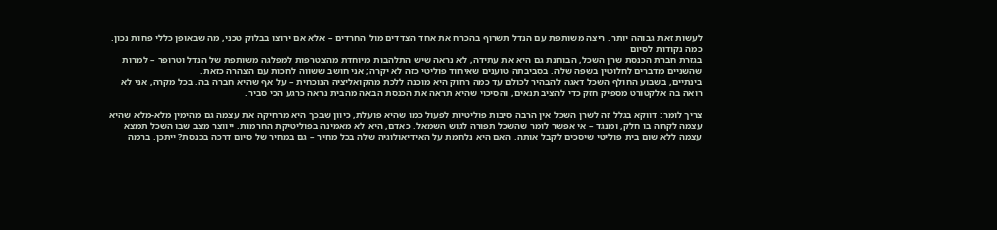לעשות זאת גבוהה יותר. ריצה משותפת עם הנדל תשרוף בהכרח את אחד הצדדים מול החרדים – אלא אם ירוצו בבלוק טכני, מה שבאופן כללי פחות נכון.
כמה נקודות לסיום
בגזרת חברת הכנסת שרן השכל, הבוחנת גם היא את עתידה, לא נראה שיש התלהבות מיוחדת מהצטרפות למפלגה משותפת של הנדל וטרופר – למרות שהשניים מדברים לחלוטין בשפה שלה. בסביבתה טוענים שאיחוד פוליטי כזה לא יקרה; אני חושב ששווה לחכות עם הצהרה כזאת.
בינתיים, בשבוע החולף השכל דאגה להבהיר לכולם עד כמה רחוק היא מוכנה ללכת מהקואליציה הנוכחית – על אף שהיא חברה בה. בכל מקרה, אני לא רואה בה אלקטורט מספיק חזק כדי להציב תנאים, והסיכוי שהיא תראה את הכנסת הבאה מהבית נראה כרגע הכי סביר.

צריך לומר: דווקא בגלל זה לשרן השכל אין הרבה סיבות פוליטיות לפעול כמו שהיא פועלת, כיוון שבכך היא מרחיקה את עצמה גם מהימין מלא-מלא שהיא עצמה לקחה בו חלק, ומנגד – אי אפשר לומר שהשכל תפורה לגוש השמאל. כאדם, היא לא מאמינה בפוליטיקת החרמות. ייווצר מצב שבו השכל תמצא עצמה ללא שום בית פוליטי שיסכים לקבל אותה. האם היא נלחמת על האידיאולוגיה שלה בכל מחיר – גם במחיר של סיום דרכה בכנסת? ייתכן. ברמה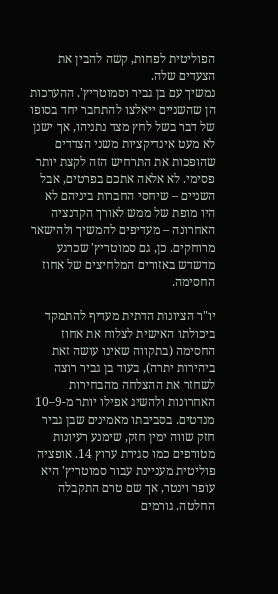הפוליטית לפחות, קשה להבין את הצעדים שלה.
נמשיך עם בן גביר וסמוטריץ'. ההערכות הן שהשניים ייאלצו להתחבר יחד בסופו של דבר בשל לחץ מצד נתניהו, אך ישנן לא מעט אינדיקציות משני הצדדים שהופכות את התרחיש הזה לקצת יותר פסימי. לא אלאה אתכם בפרטים, אבל השניים – שיחסי החברות ביניהם לא היו מופת של ממש לאורך הקדנציה האחרונה – מעדיפים להמשיך ולהישאר מרוחקים. כן, גם סמוטריץ' שכרגע מדשדש באזורים המלחיצים של אחוז החסימה.

יו"ר הציונות הדתית מעדיף להתמקד ביכולתו האישית לצלוח את אחוז החסימה (בתקווה שאינו עושה זאת ביהירות יתרה), בעוד בן גביר רוצה לשחזר את ההצלחה מהבחירות האחרונות ולהשיג אפילו יותר מ-9–10 מנדטים. בסביבתו מאמינים שבן גביר חזק שווה ימין חזק, שימנע רעיונות מטורפים כמו סגירת ערוץ 14. אופציה פוליטית מעניינת עבור סמוטריץ' היא עופר וינטר, אך שם טרם התקבלה החלטה. גורמים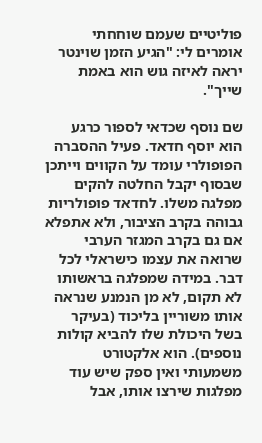פוליטיים שעמם שוחחתי אומרים לי: "הגיע הזמן שוינטר יראה לאיזה גוש הוא באמת שייך".

שם נוסף שכדאי לספור כרגע הוא יוסף חדאד. פעיל ההסברה הפופולרי עומד על הקווים וייתכן שבסוף יקבל החלטה להקים מפלגה משלו. לחדאד פופולריות גבוהה בקרב הציבור, ולא אתפלא אם גם בקרב המגזר הערבי שרואה את עצמו כישראלי לכל דבר. במידה שמפלגה בראשותו לא תקום, לא מן הנמנע שנראה אותו משוריין בליכוד (בעיקר בשל היכולת שלו להביא קולות נוספים). הוא אלקטורט משמעותי ואין ספק שיש עוד מפלגות שירצו אותו, אבל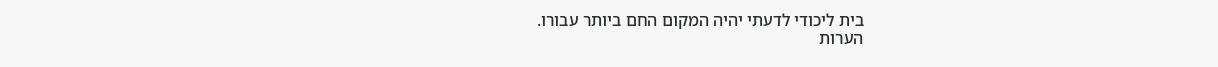בית ליכודי לדעתי יהיה המקום החם ביותר עבורו.
הערות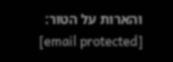והארות על הטור: [email protected]